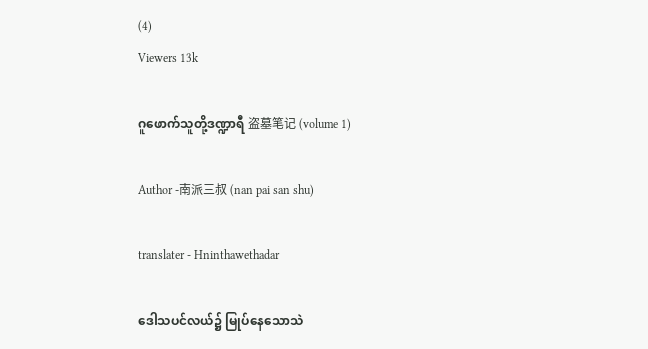(4)
Viewers 13k

ဂူဖောက်သူတို့ဒဏ္ဍာရီ 盗墓笔记 (volume 1)

Author -南派三叔 (nan pai san shu)

translater - Hninthawethadar

ဒေါသပင်လယ်၌ မြုပ်နေသောသဲ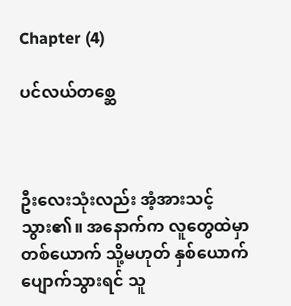Chapter (4)

ပင်လယ်တစ္ဆေ



ဦးလေးသုံးလည်း အံ့အားသင့်သွား၏။ အနောက်က လူတွေထဲမှာ တစ်ယောက် သို့မဟုတ် နှစ်ယောက် ပျောက်သွားရင် သူ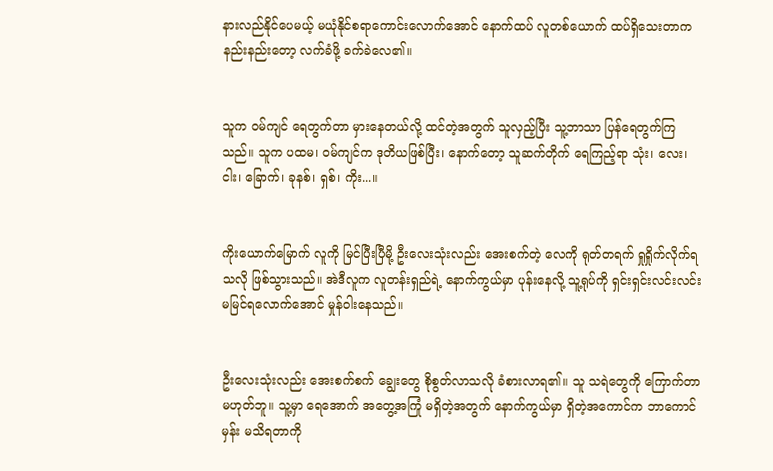နားလည်နိုင်ပေမယ့် မယုံနိုင်စရာကောင်းလောက်အောင် နောက်ထပ် လူတစ်ယောက် ထပ်ရှိသေးတာက နည်းနည်းတော့ လက်ခံဖို့ ခက်ခဲလေ၏။


သူက ဝမ်ကျင် ရေတွက်တာ မှားနေတယ်လို့ ထင်တဲ့အတွက် သူလှည့်ပြီး သူ့ဘာသာ ပြန်ရေတွက်ကြသည်။ သူက ပထမ၊ ဝမ်ကျင်က ဒုတိယဖြစ်ပြီး၊ နောက်တော့ သူဆက်တိုက် ရေကြည့်ရာ သုံး၊ လေး၊ ငါး၊ ခြောက်၊ ခုနစ်၊ ရှစ်၊ ကိုး...။


ကိုးယောက်မြောက် လူကို မြင်ပြီးပြီမို့ ဦးလေးသုံးလည်း အေးစက်တဲ့ လေကို ရုတ်တရက် ရှုရှိုက်လိုက်ရသလို ဖြစ်သွားသည်။ အဲဒီလူက လူတန်းရှည်ရဲ့ နောက်ကွယ်မှာ ပုန်းနေလို့ သူ့ရုပ်ကို ရှင်းရှင်းလင်းလင်း မမြင်ရလောက်အောင် မှုန်ဝါးနေသည်။


ဦးလေးသုံးလည်း အေးစက်စက် ချွေးတွေ စိုစွတ်လာသလို ခံစားလာရ၏။ သူ သရဲတွေကို ကြောက်တာ မဟုတ်ဘူ။ သူ့မှာ ရေအောက် အတွေ့အကြုံ မရှိတဲ့အတွက် နောက်ကွယ်မှာ ရှိတဲ့အကောင်က ဘာကောင်မှန်း မသိရတာကို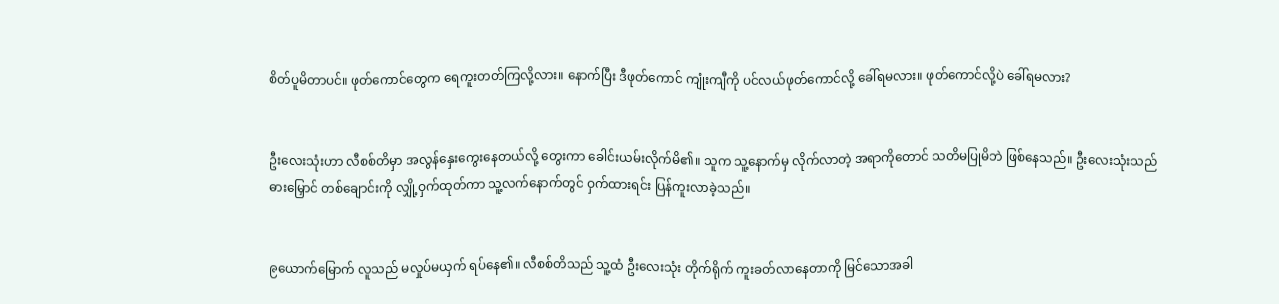စိတ်ပူမိတာပင်။ ဖုတ်ကောင်တွေက ရေကူးတတ်ကြလို့လား။ နောက်ပြီး ဒီဖုတ်ကောင် ကျုံးကျီကို ပင်လယ်ဖုတ်ကောင်လို့ ခေါ်ရမလား။ ဖုတ်ကောင်လို့ပဲ ခေါ်ရမလား?


ဦးလေးသုံးဟာ လီစစ်တိမှာ အလွန်နှေးကွေးနေတယ်လို့ တွေးကာ ခေါင်းယမ်းလိုက်မိ၏။ သူက သူ့နောက်မှ လိုက်လာတဲ့ အရာကိုတောင် သတိမပြုမိဘဲ ဖြစ်နေသည်။ ဦးလေးသုံးသည် ဓားမြှောင် တစ်ချောင်းကို လျှို့ဝှက်ထုတ်ကာ သူ့လက်နောက်တွင် ဝှက်ထားရင်း ပြန်ကူးလာခဲ့သည်။


၉ယောက်မြောက် လူသည် မလှုပ်မယှက် ရပ်နေ၏။ လီစစ်တိသည် သူ့ထံ ဦးလေးသုံး တိုက်ရိုက် ကူးခတ်လာနေတာကို မြင်သောအခါ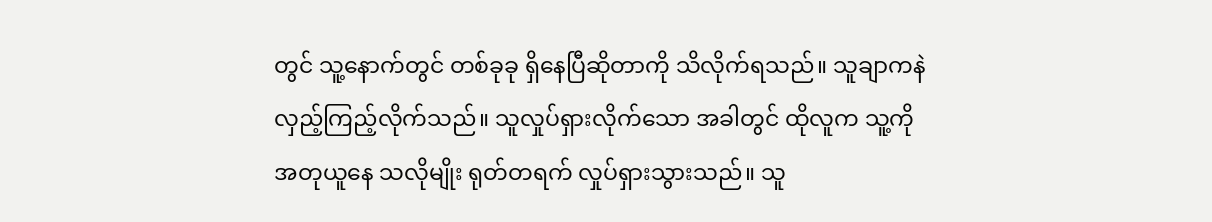တွင် သူ့နောက်တွင် တစ်ခုခု ရှိနေပြီဆိုတာကို သိလိုက်ရသည်။ သူချာကနဲ လှည့်ကြည့်လိုက်သည်။ သူလှုပ်ရှားလိုက်သော အခါတွင် ထိုလူက သူ့ကိုအတုယူနေ သလိုမျိုး ရုတ်တရက် လှုပ်ရှားသွားသည်။ သူ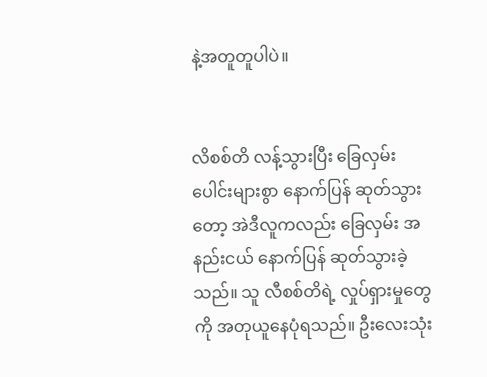နဲ့အတူတူပါပဲ။


လိစစ်တိ လန့်သွားပြီး ခြေလှမ်းပေါင်းများစွာ နောက်ပြန် ဆုတ်သွားတော့ အဲဒီလူကလည်း ခြေလှမ်း အနည်းငယ် နောက်ပြန် ဆုတ်သွားခဲ့သည်။ သူ လီစစ်တိရဲ့ လှုပ်ရှားမှုတွေကို အတုယူနေပုံရသည်။ ဦးလေးသုံး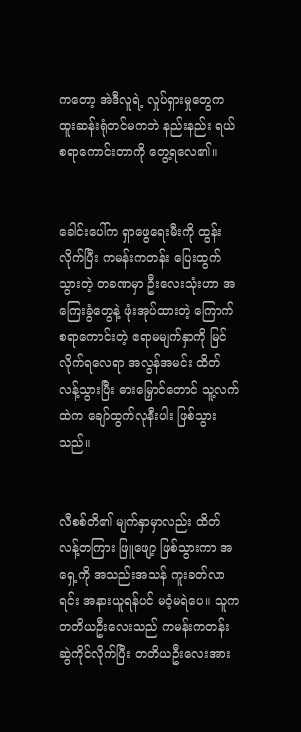ကတော့ အဲဒီလူရဲ့ လှုပ်ရှားမှုတွေက ထူးဆန်းရုံတင်မကဘဲ နည်းနည်း ရယ်စရာကောင်းတာကို တွေ့ရလေ၏။


ခေါင်းပေါ်က ရှာဖွေရေးမီးကို ထွန်းလိုက်ပြီး ကမန်းကတန်း ပြေးထွက်သွားတဲ့ တခဏမှာ ဦးလေးသုံးဟာ အကြေးခွံတွေနဲ့ ဖုံးအုပ်ထားတဲ့ ကြောက်စရာကောင်းတဲ့ ဧရာမမျက်နှာကို မြင်လိုက်ရလေရာ အလွန်အမင်း ထိတ်လန့်သွားပြီး ဓားမြှောင်တောင် သူ့လက်ထဲက ချော်ထွက်လုနီးပါး ဖြစ်သွားသည်။


လီစစ်တိ၏ မျက်နှာမှာလည်း ထိတ်လန့်တကြား ဖြူဖျော့ ဖြစ်သွားကာ အရှေ့ကို အသည်းအသန် ကူးခတ်လာရင်း အနားယူရန်ပင် မဝံ့မရဲပေ။ သူက တတိယဦးလေးသည် ကမန်းကတန်း ဆွဲကိုင်လိုက်ပြီး တတိယဦးလေးအား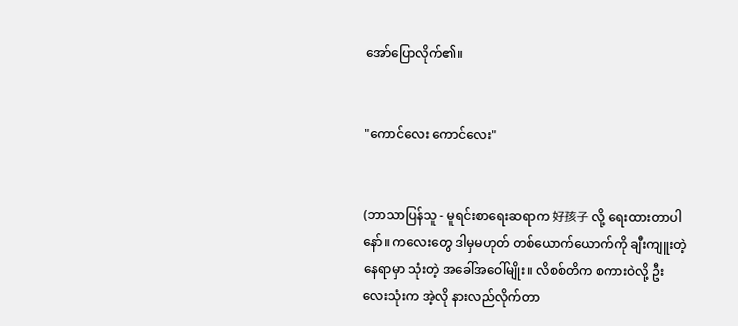အော်ပြောလိုက်၏။


"ကောင်လေး ကောင်လေး"


(ဘာသာပြန်သူ - မူရင်းစာရေးဆရာက 好孩子 လို့ ရေးထားတာပါနော်။ ကလေးတွေ ဒါမှမဟုတ် တစ်ယောက်ယောက်ကို ချီးကျူးတဲ့နေရာမှာ သုံးတဲ့ အခေါ်အဝေါ်မျိုး။ လိစစ်တိက စကားဝဲလို့ ဦးလေးသုံးက အဲ့လို နားလည်လိုက်တာ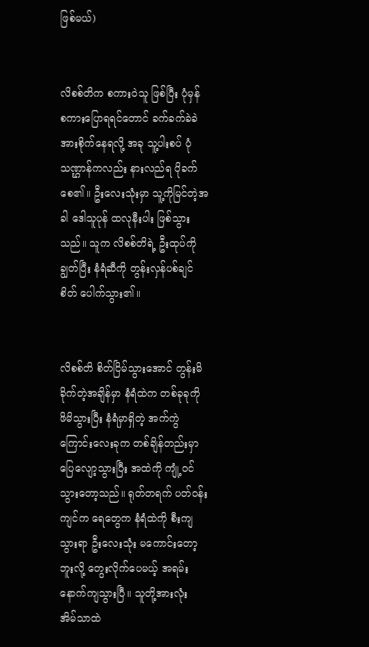ဖြစ်မယ်)


လိစစ်တိက စကားဝဲသူ ဖြစ်ပြီး ပုံမှန် စကားပြောရရင်တောင် ခက်ခက်ခဲခဲ အားစိုက်နေရလို့ အခု သူ့ပါးစပ် ပုံသဏ္ဌာန်ကလည်း နားလည်ရ ပိုခက်စေ၏။ ဦးလေးသုံးမှာ သူ့ကိုမြင်တဲ့အခါ ဒေါသူပုန် ထလုနီးပါး ဖြစ်သွားသည်။ သူက လိစစ်တိရဲ့ ဦးထုပ်ကို ချွတ်ပြီး နံရံဆီကို တွန်းလှန်ပစ်ချင်စိတ် ပေါက်သွား၏။


လိစစ်တိ စိတ်ငြိမ်သွားအောင် တွန်းမိခိုက်တဲ့အချိန်မှာ နံရံထဲက တစ်ခုခုကို ဖိမိသွားပြီး နံရံမှာရှိတဲ့ အက်ကွဲကြောင်းလေးခုက တစ်ချိန်တည်းမှာ ပြေလျော့သွားပြီး အထဲကို ကျုံ့ဝင်သွားတော့သည်။ ရုတ်တရက် ပတ်ဝန်းကျင်က ရေတွေက နံရံထဲကို စီးကျသွားရာ ဦးလေးသုံး မကောင်းတော့ဘူးလို့ တွေးလိုက်ပေမယ့် အရမ်းနောက်ကျသွားပြီ။ သူတို့အားလုံး အိမ်သာထဲ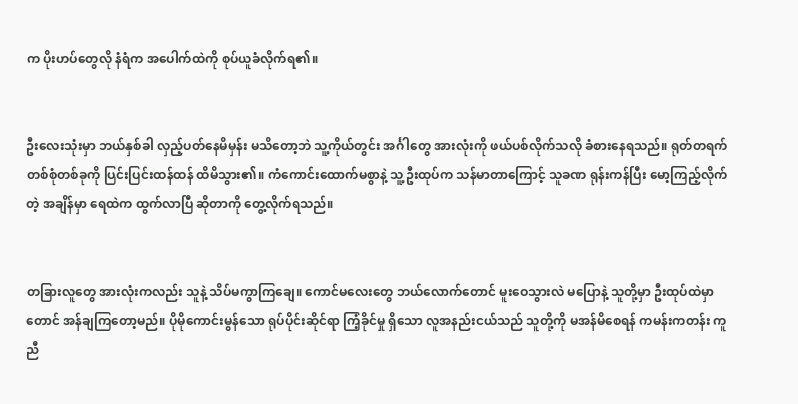က ပိုးဟပ်တွေလို နံရံက အပေါက်ထဲကို စုပ်ယူခံလိုက်ရ၏။


ဦးလေးသုံးမှာ ဘယ်နှစ်ခါ လှည့်ပတ်နေမိမှန်း မသိတော့ဘဲ သူ့ကိုယ်တွင်း အင်္ဂါတွေ အားလုံးကို ဖယ်ပစ်လိုက်သလို ခံစားနေရသည်။ ရုတ်တရက် တစ်စုံတစ်ခုကို ပြင်းပြင်းထန်ထန် ထိမိသွား၏။ ကံကောင်းထောက်မစွာနဲ့ သူ့ဦးထုပ်က သန်မာတာကြောင့် သူခဏ ရုန်းကန်ပြီး မော့ကြည့်လိုက်တဲ့ အချိန်မှာ ရေထဲက ထွက်လာပြီ ဆိုတာကို တွေ့လိုက်ရသည်။


တခြားလူတွေ အားလုံးကလည်း သူနဲ့ သိပ်မကွာကြချေ။ ကောင်မလေးတွေ ဘယ်လောက်တောင် မူးဝေသွားလဲ မပြောနဲ့ သူတို့မှာ ဦးထုပ်ထဲမှာတောင် အန်ချကြတော့မည်။ ပိုမိုကောင်းမွန်သော ရုပ်ပိုင်းဆိုင်ရာ ကြံ့ခိုင်မှု ရှိသော လူအနည်းငယ်သည် သူတို့ကို မအန်မိစေရန် ကမန်းကတန်း ကူညီ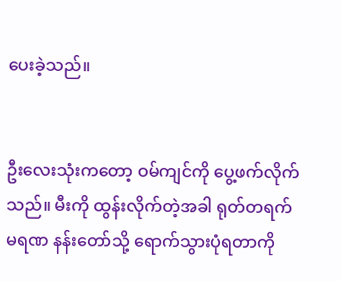ပေးခဲ့သည်။


ဦးလေးသုံးကတော့ ဝမ်ကျင်ကို ပွေ့ဖက်လိုက်သည်။ မီးကို ထွန်းလိုက်တဲ့အခါ ရုတ်တရက် မရဏ နန်းတော်သို့ ရောက်သွားပုံရတာကို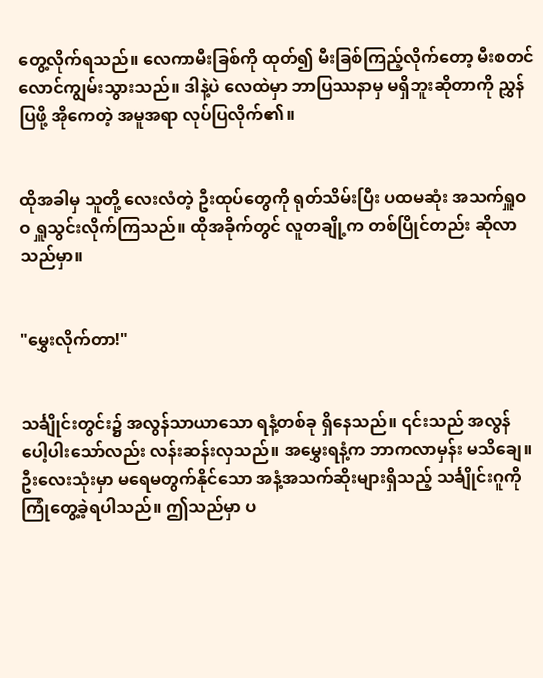တွေ့လိုက်ရသည်။ လေကာမီးခြစ်ကို ထုတ်၍ မီးခြစ်ကြည့်လိုက်တော့ မီးစတင် လောင်ကျွမ်းသွားသည်။ ဒါနဲ့ပဲ လေထဲမှာ ဘာပြဿနာမှ မရှိဘူးဆိုတာကို ညွှန်ပြဖို့ အိုကေတဲ့ အမူအရာ လုပ်ပြလိုက်၏။


ထိုအခါမှ သူတို့ လေးလံတဲ့ ဦးထုပ်တွေကို ရုတ်သိမ်းပြီး ပထမဆုံး အသက်ရှူဝဝ ရှူသွင်းလိုက်ကြသည်။ ထိုအခိုက်တွင် လူတချို့က တစ်ပြိုင်တည်း ဆိုလာသည်မှာ။


"မွှေးလိုက်တာ!"


သင်္ချိုင်းတွင်း၌ အလွန်သာယာသော ရနံ့တစ်ခု ရှိနေသည်။ ၎င်းသည် အလွန် ပေါ့ပါးသော်လည်း လန်းဆန်းလှသည်။ အမွှေးရနံ့က ဘာကလာမှန်း မသိချေ။ ဦးလေးသုံးမှာ မရေမတွက်နိုင်သော အနံ့အသက်ဆိုးများရှိသည့် သင်္ချိုင်းဂူကို ကြုံတွေ့ခဲ့ရပါသည်။ ဤသည်မှာ ပ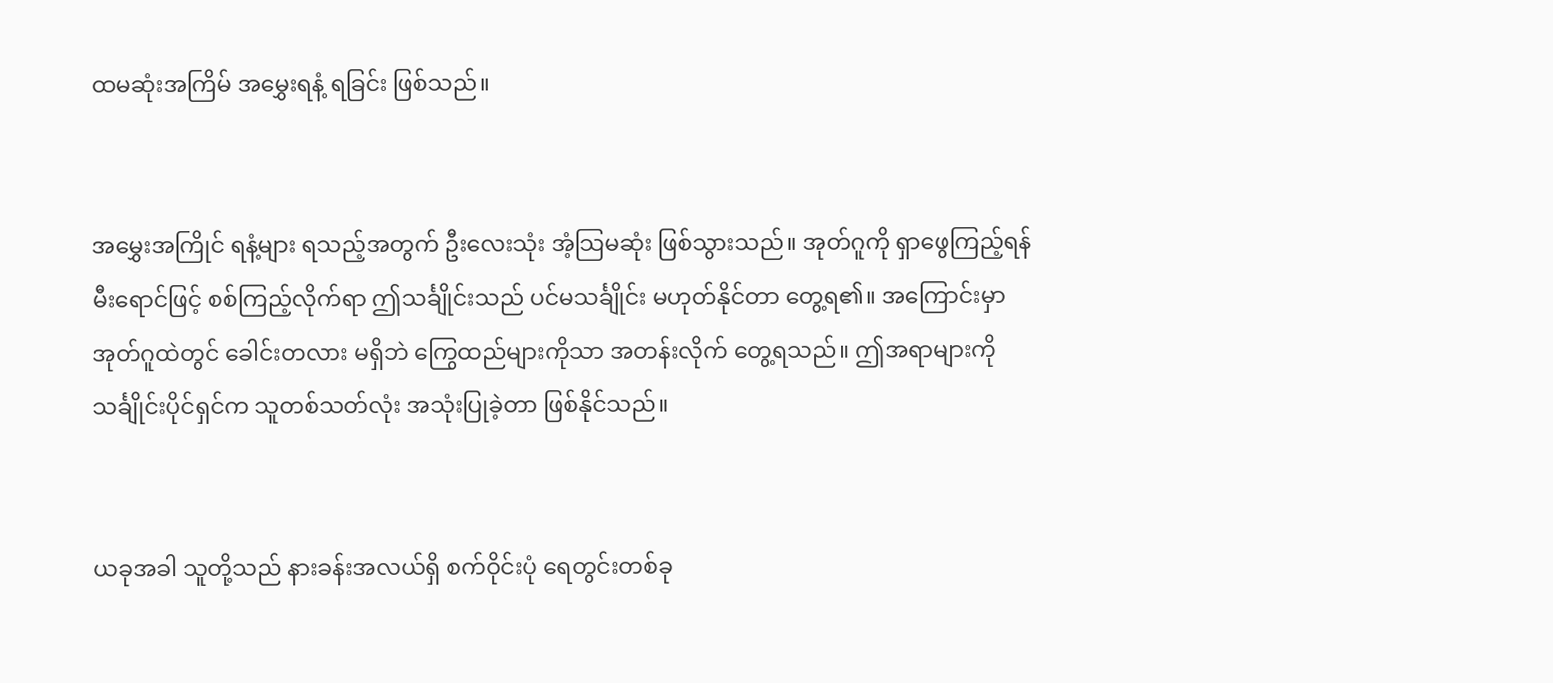ထမဆုံးအကြိမ် အမွှေးရနံ့ ရခြင်း ဖြစ်သည်။


အမွှေးအကြိုင် ရနံ့များ ရသည့်အတွက် ဦးလေးသုံး အံ့သြမဆုံး ဖြစ်သွားသည်။ အုတ်ဂူကို ရှာဖွေကြည့်ရန် မီးရောင်ဖြင့် စစ်ကြည့်လိုက်ရာ ဤသင်္ချိုင်းသည် ပင်မသင်္ချိုင်း မဟုတ်နိုင်တာ တွေ့ရ၏။ အကြောင်းမှာ အုတ်ဂူထဲတွင် ခေါင်းတလား မရှိဘဲ ကြွေထည်များကိုသာ အတန်းလိုက် တွေ့ရသည်။ ဤအရာများကို သင်္ချိုင်းပိုင်ရှင်က သူတစ်သတ်လုံး အသုံးပြုခဲ့တာ ဖြစ်နိုင်သည်။


ယခုအခါ သူတို့သည် နားခန်းအလယ်ရှိ စက်ဝိုင်းပုံ ရေတွင်းတစ်ခု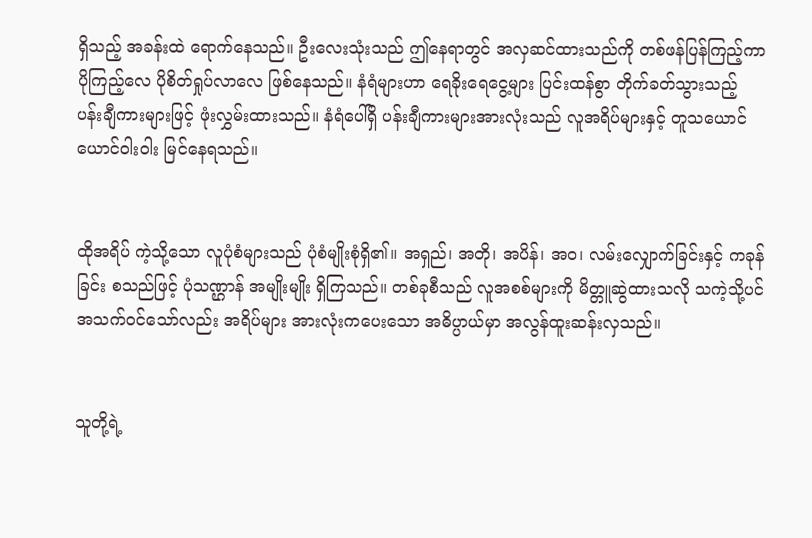ရှိသည့် အခန်းထဲ ရောက်နေသည်။ ဦးလေးသုံးသည် ဤနေရာတွင် အလှဆင်ထားသည်ကို တစ်ဖန်ပြန်ကြည့်ကာ ပိုကြည့်လေ ပိုစိတ်ရှုပ်လာလေ ဖြစ်နေသည်။ နံရံများဟာ ရေခိုးရေငွေ့များ ပြင်းထန်စွာ တိုက်ခတ်သွားသည့် ပန်းချီကားများဖြင့် ဖုံးလွှမ်းထားသည်။ နံရံပေါ်ရှိ ပန်းချီကားများအားလုံးသည် လူအရိပ်များနှင့် တူသယောင် ယောင်ဝါးဝါး မြင်နေရသည်။


ထိုအရိပ် ကဲ့သို့သော လူပုံစံများသည် ပုံစံမျိုးစုံရှိ၏။ အရှည်၊ အတို၊ အပိန်၊ အဝ၊ လမ်းလျှောက်ခြင်းနှင့် ကခုန်ခြင်း စသည်ဖြင့် ပုံသဏ္ဌာန် အမျိုးမျိုး ရှိကြသည်။ တစ်ခုစီသည် လူအစစ်များကို မိတ္တူဆွဲထားသလို သကဲ့သို့ပင် အသက်ဝင်သော်လည်း အရိပ်များ အားလုံးကပေးသော အဓိပ္ပာယ်မှာ အလွန်ထူးဆန်းလှသည်။


သူတို့ရဲ့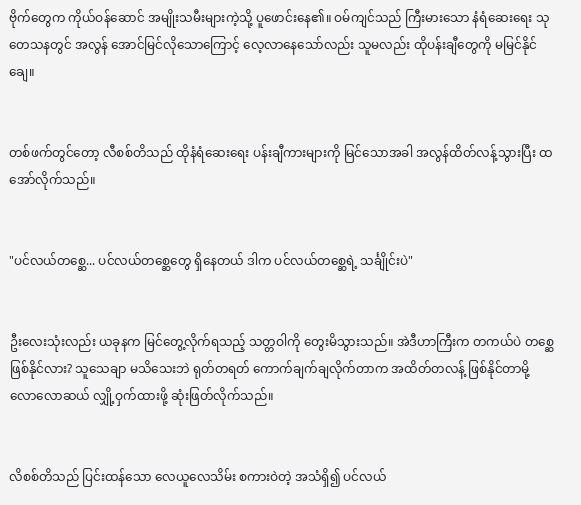ဗိုက်တွေက ကိုယ်ဝန်ဆောင် အမျိုးသမီးများကဲ့သို့ ပူဖောင်းနေ၏။ ဝမ်ကျင်သည် ကြီးမားသော နံရံဆေးရေး သုတေသနတွင် အလွန် အောင်မြင်လိုသောကြောင့် လေ့လာနေသော်လည်း သူမလည်း ထိုပန်းချီတွေကို မမြင်နိုင်ချေ။


တစ်ဖက်တွင်တော့ လီစစ်တိသည် ထိုနံရံဆေးရေး ပန်းချီကားများကို မြင်သောအခါ အလွန်ထိတ်လန့်သွားပြီး ထအော်လိုက်သည်။


"ပင်လယ်တစ္ဆေ... ပင်လယ်တစ္ဆေတွေ ရှိနေတယ် ဒါက ပင်လယ်တစ္ဆေရဲ့ သင်္ချိုင်းပဲ"


ဦးလေးသုံးလည်း ယခုနက မြင်တွေ့လိုက်ရသည့် သတ္တဝါကို တွေးမိသွားသည်။ အဲဒီဟာကြီးက တကယ်ပဲ တစ္ဆေ ဖြစ်နိုင်လား? သူသေချာ မသိသေးဘဲ ရုတ်တရတ် ကောက်ချက်ချလိုက်တာက အထိတ်တလန့် ဖြစ်နိုင်တာမို့ လောလောဆယ် လျှို့ဝှက်ထားဖို့ ဆုံးဖြတ်လိုက်သည်။


လိစစ်တိသည် ပြင်းထန်သော လေယူလေသိမ်း စကားဝဲတဲ့ အသံရှိ၍ ပင်လယ်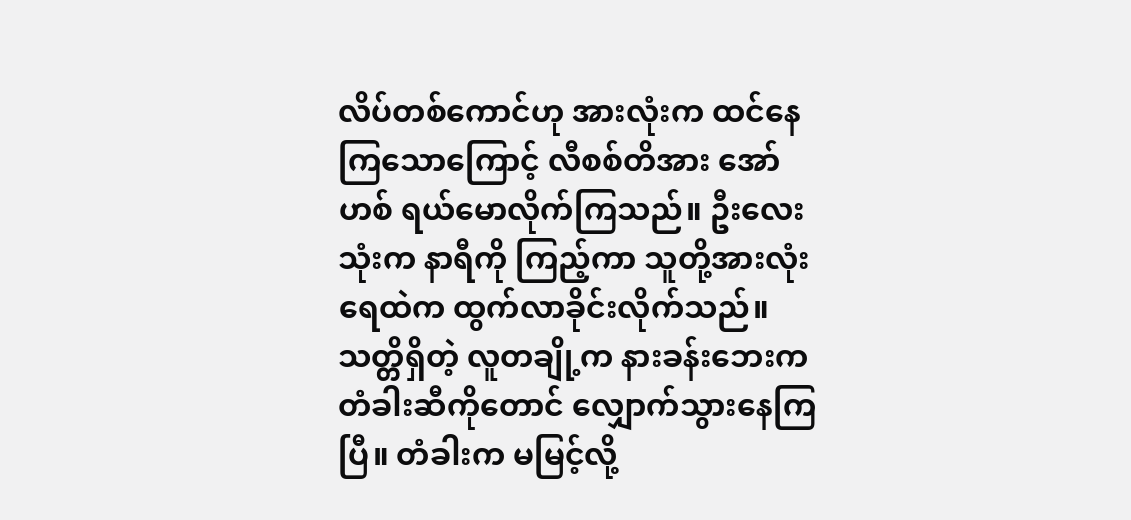လိပ်တစ်ကောင်ဟု အားလုံးက ထင်နေကြသောကြောင့် လီစစ်တိအား အော်ဟစ် ရယ်မောလိုက်ကြသည်။ ဦးလေးသုံးက နာရီကို ကြည့်ကာ သူတို့အားလုံး ရေထဲက ထွက်လာခိုင်းလိုက်သည်။ သတ္တိရှိတဲ့ လူတချို့က နားခန်းဘေးက တံခါးဆီကိုတောင် လျှောက်သွားနေကြပြီ။ တံခါးက မမြင့်လို့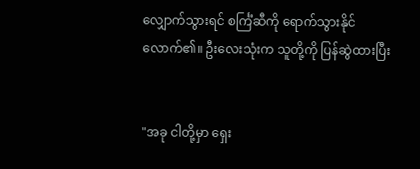လျှောက်သွားရင် စင်္ကြံဆီကို ရောက်သွားနိုင်လောက်၏။ ဦးလေးသုံးက သူတို့ကို ပြန်ဆွဲထားပြီး


"အခု ငါတို့မှာ ရှေး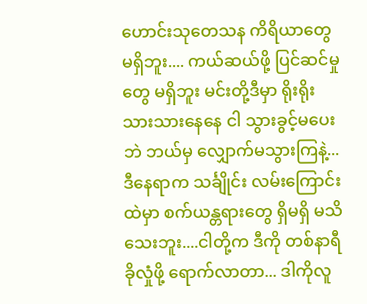ဟောင်းသုတေသန ကိရိယာတွေ မရှိဘူး.... ကယ်ဆယ်ဖို့ ပြင်ဆင်မှုတွေ မရှိဘူး မင်းတို့ဒီမှာ ရိုးရိုးသားသားနေနေ ငါ သွားခွင့်မပေးဘဲ ဘယ်မှ လျှောက်မသွားကြနဲ့... ဒီနေရာက သင်္ချိုင်း လမ်းကြောင်းထဲမှာ စက်ယန္တရားတွေ ရှိမရှိ မသိသေးဘူး....ငါတို့က ဒီကို တစ်နာရီ ခိုလှုံဖို့ ရောက်လာတာ... ဒါကိုလူ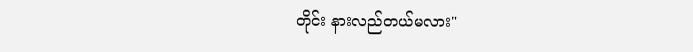တိုင်း နားလည်တယ်မလား"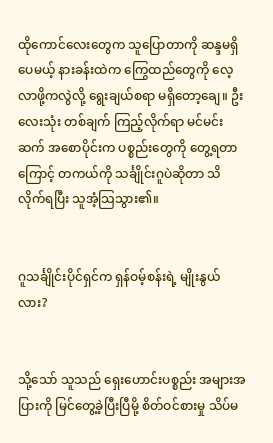ထိုကောင်လေးတွေက သူပြောတာကို ဆန္ဒမရှိပေမယ့် နားခန်းထဲက ကြွေထည်တွေကို လေ့လာဖို့ကလွဲလို့ ရွေးချယ်စရာ မရှိတော့ချေ။ ဦးလေးသုံး တစ်ချက် ကြည့်လိုက်ရာ မင်မင်းဆက် အစောပိုင်းက ပစ္စည်းတွေကို တွေ့ရတာကြောင့် တကယ်ကို သင်္ချိုင်းဂူပဲဆိုတာ သိလိုက်ရပြီး သူအံ့သြသွား၏။


ဂူသင်္ချိုင်းပိုင်ရှင်က ရှန်ဝမ့်စန်းရဲ့ မျိုးနွယ်လား?


သို့သော် သူသည် ရှေးဟောင်းပစ္စည်း အများအပြားကို မြင်တွေ့ခဲ့ပြီးပြီမို့ စိတ်ဝင်စားမှု သိပ်မ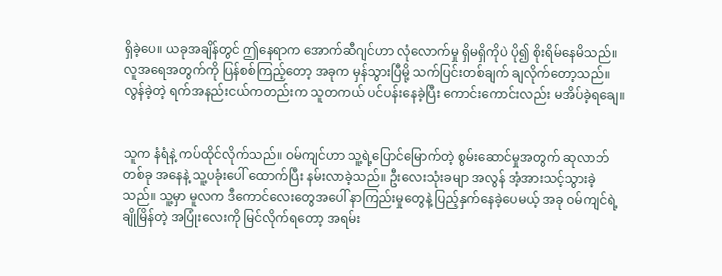ရှိခဲ့ပေ။ ယခုအချိန်တွင် ဤနေရာက အောက်ဆီဂျင်ဟာ လုံလောက်မှု ရှိမရှိကိုပဲ ပို၍ စိုးရိမ်နေမိသည်။ လူအရေအတွက်ကို ပြန်စစ်ကြည့်တော့ အခုက မှန်သွားပြီမို့ သက်ပြင်းတစ်ချက် ချလိုက်တော့သည်။ လွန်ခဲ့တဲ့ ရက်အနည်းငယ်ကတည်းက သူတကယ် ပင်ပန်းနေခဲ့ပြီး ကောင်းကောင်းလည်း မအိပ်ခဲ့ရချေ။


သူက နံရံနဲ့ ကပ်ထိုင်လိုက်သည်။ ဝမ်ကျင်ဟာ သူ့ရဲ့ပြောင်မြောက်တဲ့ စွမ်းဆောင်မှုအတွက် ဆုလာဘ်တစ်ခု အနေနဲ့ သူ့ပခုံးပေါ် ထောက်ပြီး နမ်းလာခဲ့သည်။ ဦးလေးသုံးခမျာ အလွန် အံ့အားသင့်သွားခဲ့သည်။ သူ့မှာ မူလက ဒီကောင်လေးတွေအပေါ် နာကြည်းမှုတွေနဲ့ ပြည့်နှက်နေခဲ့ပေမယ့် အခု ဝမ်ကျင်ရဲ့ ချိုမြိန်တဲ့ အပြုံးလေးကို မြင်လိုက်ရတော့ အရမ်း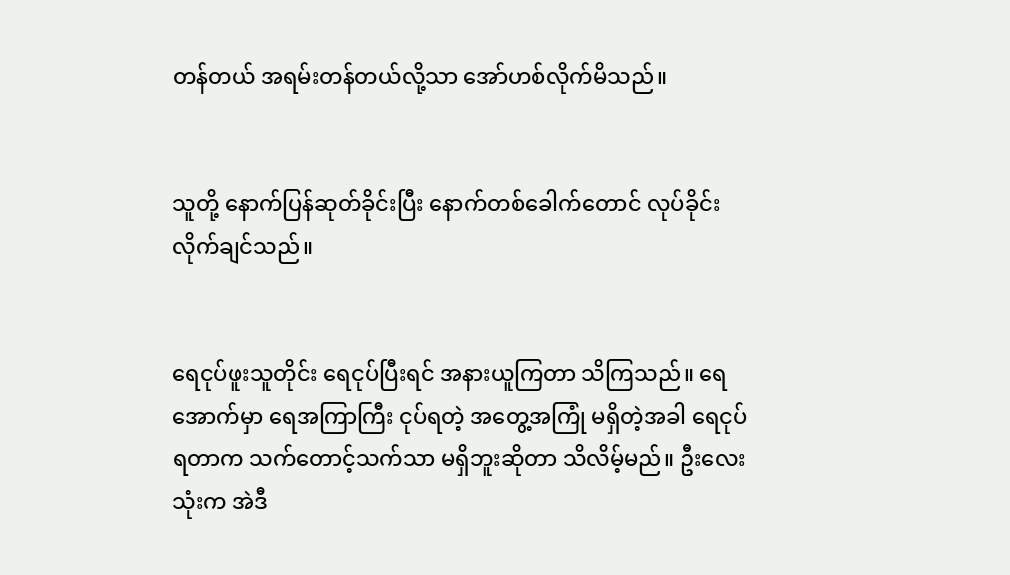တန်တယ် အရမ်းတန်တယ်လို့သာ အော်ဟစ်လိုက်မိသည်။


သူတို့ နောက်ပြန်ဆုတ်ခိုင်းပြီး နောက်တစ်ခေါက်တောင် လုပ်ခိုင်းလိုက်ချင်သည်။


ရေငုပ်ဖူးသူတိုင်း ရေငုပ်ပြီးရင် အနားယူကြတာ သိကြသည်။ ရေအောက်မှာ ရေအကြာကြီး ငုပ်ရတဲ့ အတွေ့အကြုံ မရှိတဲ့အခါ ရေငုပ်ရတာက သက်တောင့်သက်သာ မရှိဘူးဆိုတာ သိလိမ့်မည်။ ဦးလေးသုံးက အဲဒီ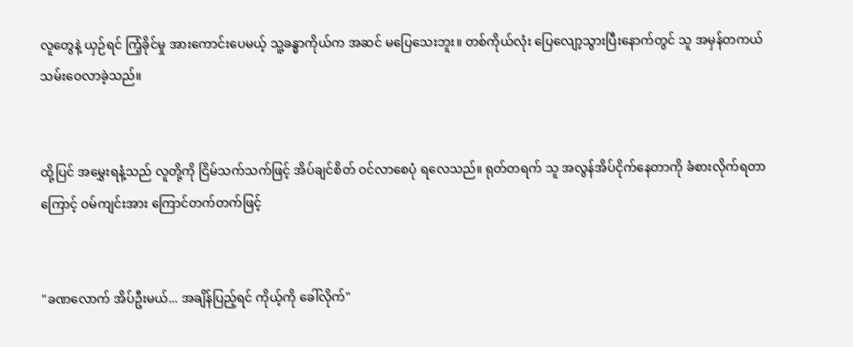လူတွေနဲ့ ယှဉ်ရင် ကြံ့ခိုင်မှု အားကောင်းပေမယ့် သူ့ခန္ဓာကိုယ်က အဆင် မပြေသေးဘူး။ တစ်ကိုယ်လုံး ပြေလျော့သွားပြီးနောက်တွင် သူ အမှန်တကယ် သမ်းဝေလာခဲ့သည်။


ထို့ပြင် အမွှေးရနံ့သည် လူတို့ကို ငြိမ်သက်သက်ဖြင့် အိပ်ချင်စိတ် ဝင်လာစေပုံ ရလေသည်။ ရုတ်တရက် သူ အလွန်အိပ်ငိုက်နေတာကို ခံစားလိုက်ရတာကြောင့် ဝမ်ကျင်းအား ကြောင်တက်တက်ဖြင့်


"ခဏလောက် အိပ်ဦးမယ်... အချိန်ပြည့်ရင် ကိုယ့်ကို ခေါ်လိုက်"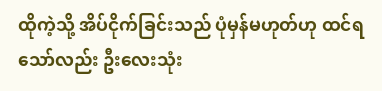ထိုကဲ့သို့ အိပ်ငိုက်ခြင်းသည် ပုံမှန်မဟုတ်ဟု ထင်ရသော်လည်း ဦးလေးသုံး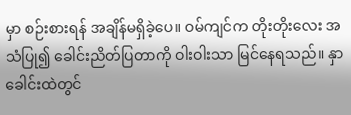မှာ စဉ်းစားရန် အချိန်မရှိခဲ့ပေ။ ဝမ်ကျင်က တိုးတိုးလေး အသံပြု၍ ခေါင်းညိတ်ပြတာကို ဝါးဝါးသာ မြင်နေရသည်။ နှာခေါင်းထဲတွင်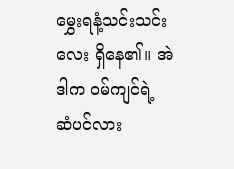မွှေးရနံ့သင်းသင်းလေး ရှိနေ၏။ အဲဒါက ဝမ်ကျင်ရဲ့ ဆံပင်လား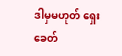ဒါမှမဟုတ် ရှေးခေတ်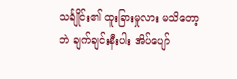သင်္ချိုင်း၏ ထူးခြားမှုလား မသိတော့ဘဲ ချက်ချင်းနီးပါး အိပ်ပျော်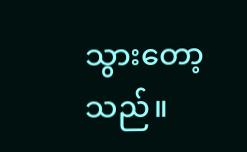သွားတော့သည်။